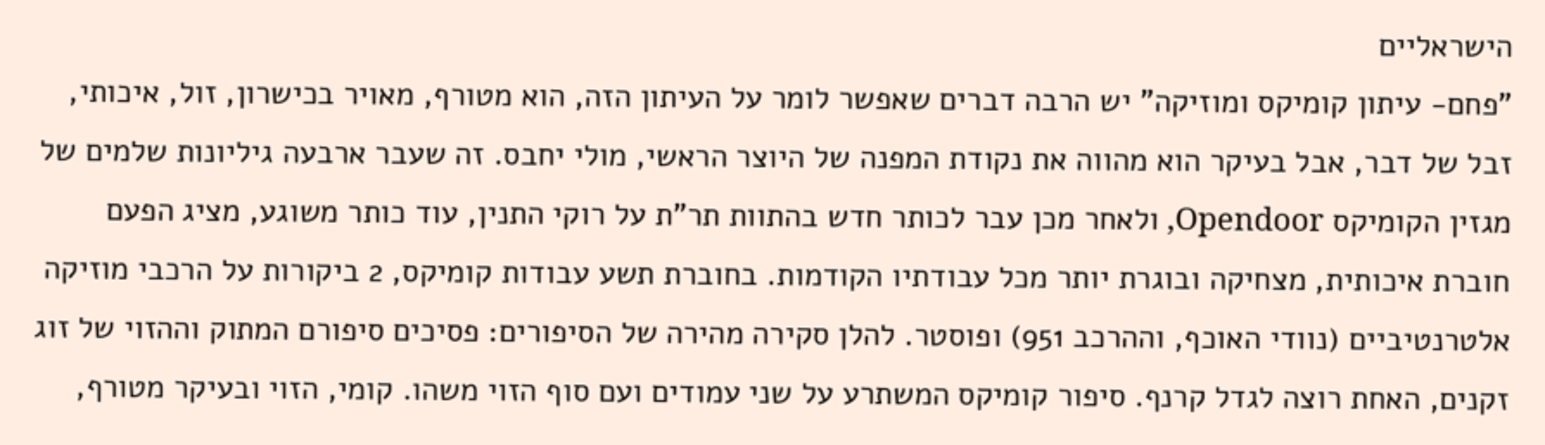הישראליים
"פחם- עיתון קומיקס ומוזיקה" יש הרבה דברים שאפשר לומר על העיתון הזה, הוא מטורף, מאויר בכישרון, זול, איכותי, זבל של דבר, אבל בעיקר הוא מהווה את נקודת המפנה של היוצר הראשי, מולי יחבס. זה שעבר ארבעה גיליונות שלמים של מגזין הקומיקס Opendoor, ולאחר מכן עבר לכותר חדש בהתוות תר"ת על רוקי התנין, עוד כותר משוגע, מציג הפעם חוברת איכותית, מצחיקה ובוגרת יותר מכל עבודתיו הקודמות. בחוברת תשע עבודות קומיקס, 2 ביקורות על הרכבי מוזיקה אלטרנטיביים (נוודי האוכף, וההרכב 951) ופוסטר. להלן סקירה מהירה של הסיפורים: פסיכים סיפורם המתוק וההזוי של זוג זקנים, האחת רוצה לגדל קרנף. סיפור קומיקס המשתרע על שני עמודים ועם סוף הזוי משהו. קומי, הזוי ובעיקר מטורף,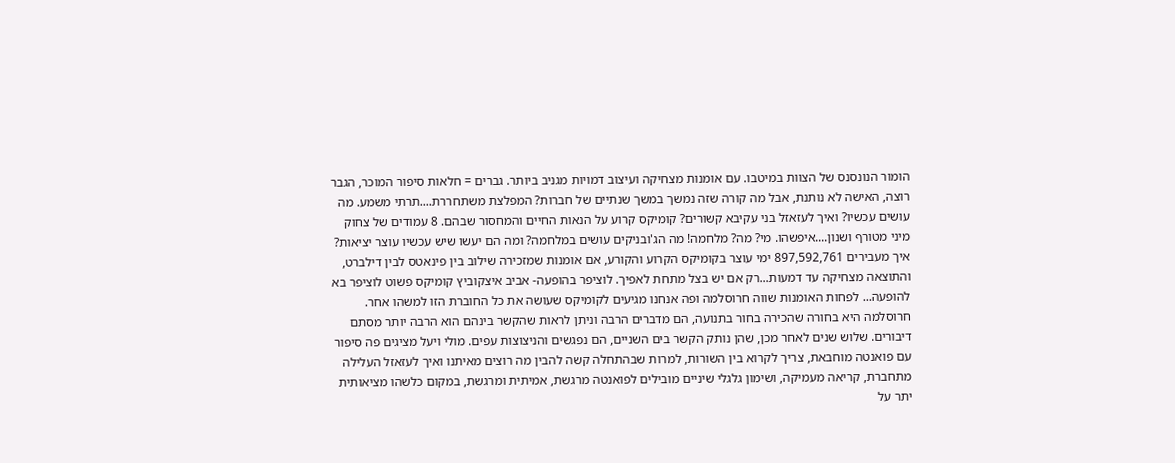הומור הנונסנס של הצוות במיטבו. עם אומנות מצחיקה ועיצוב דמויות מגניב ביותר. גברים = חלאות סיפור המוכר, הגבר רוצה, האישה לא נותנת, אבל מה קורה שזה נמשך במשך שנתיים של חברות? המפלצת משתחררת....תרתי משמע. מה עושים עכשיו? ואיך לעזאזל בני עקיבא קשורים? קומיקס קרוע על הנאות החיים והמחסור שבהם. 8 עמודים של צחוק מיני מטורף ושנון....איפשהו. מי? מה? מלחמה! מה הג'ובניקים עושים במלחמה? ומה הם יעשו שיש עכשיו עוצר יציאות? איך מעבירים 897,592,761 ימי עוצר בקומיקס הקרוע והקורע, אם אומנות שמזכירה שילוב בין פינאטס לבין דילברט, והתוצאה מצחיקה עד דמעות...רק אם יש בצל מתחת לאפיך. לוציפר בהופעה- אביב איצקוביץ קומיקס פשוט לוציפר בא להופעה... לפחות האומנות שווה חרוסלמה ופה אנחנו מגיעים לקומיקס שעושה את כל החוברת הזו למשהו אחר. חרוסלמה היא בחורה שהכירה בחור בתנועה, הם מדברים הרבה וניתן לראות שהקשר בינהם הוא הרבה יותר מסתם דיבורים. שלוש שנים לאחר מכן, שהן נותק הקשר בים השניים, הם נפגשים והניצוצות עפים. מולי ויעל מציגים פה סיפור עם פואנטה מוחבאת, צריך לקרוא בין השורות, למרות שבהתחלה קשה להבין מה רוצים מאיתנו ואיך לעזאזל העלילה מתחברת, קריאה מעמיקה, ושימון גלגלי שיניים מובילים לפואנטה מרגשת, אמיתית ומרגשת, במקום כלשהו מציאותית יתר על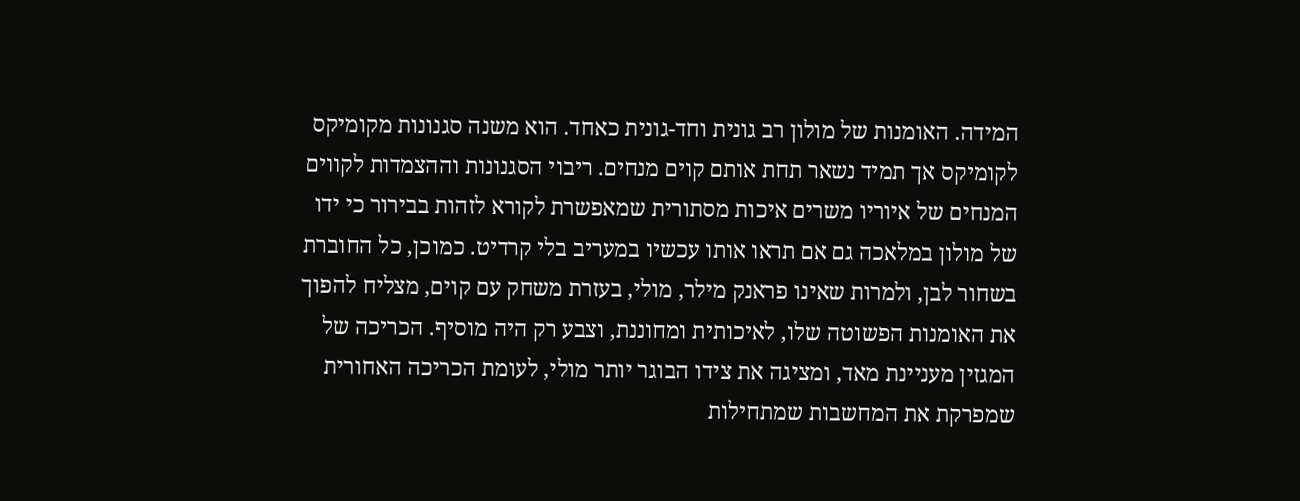המידה. האומנות של מולון רב גונית וחד-גונית כאחד. הוא משנה סגנונות מקומיקס לקומיקס אך תמיד נשאר תחת אותם קוים מנחים. ריבוי הסגנונות וההצמדות לקווים המנחים של איוריו משרים איכות מסתורית שמאפשרת לקורא לזהות בבירור כי ידו של מולון במלאכה גם אם תראו אותו עכשיו במעריב בלי קרדיט. כמוכן, כל החוברת בשחור לבן, ולמרות שאינו פראנק מילר, מולי, בעזרת משחק עם קוים, מצליח להפוך את האומנות הפשוטה שלו, לאיכותית ומחוננת, וצבע רק היה מוסיף. הכריכה של המגזין מעניינת מאד, ומציגה את צידו הבוגר יותר מולי, לעומת הכריכה האחורית שמפרקת את המחשבות שמתחילות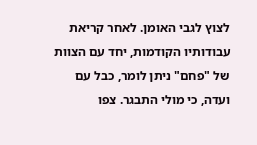לצוץ לגבי האומן. לאחר קריאת עבודותיו הקודמות, יחד עם הצוות של "פחם" ניתן לומר, כבל עם ועדה, כי מולי התבגר. צפו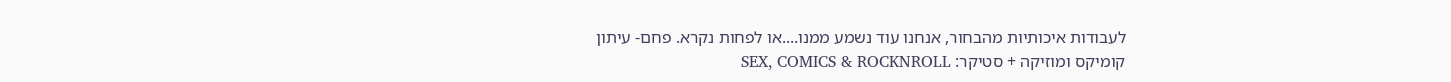לעבודות איכותיות מהבחור, אנחנו עוד נשמע ממנו....או לפחות נקרא. פחם- עיתון קומיקס ומוזיקה + סטיקר: SEX, COMICS & ROCKNROLL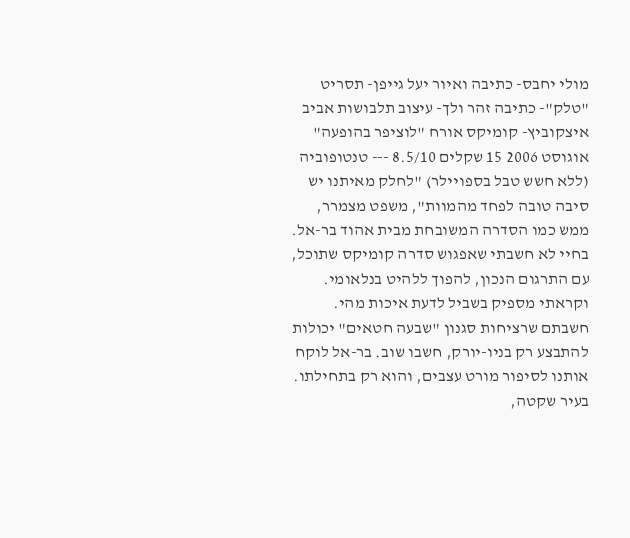מולי יחבס- כתיבה ואיור יעל גייפן- תסריט "טלק"- כתיבה זהר ולך- עיצוב תלבושות אביב איצקוביץ- קומיקס אורח "לוציפר בהופעה" אוגוסט 2006 15 שקלים 8.5/10 --- טנטופוביה (ללא חשש טבל בספויילר) "לחלק מאיתנו יש סיבה טובה לפחד מהמוות", משפט מצמרר, ממש כמו הסדרה המשובחת מבית אהוד בר-אל. בחיי לא חשבתי שאפגוש סדרה קומיקס שתוכל, עם התרגום הנכון, להפוך ללהיט בנלאומי. וקראתי מספיק בשביל לדעת איכות מהי. חשבתם שרציחות סגנון "שבעה חטאים" יכולות להתבצע רק בניו-יורק, חשבו שוב. בר-אל לוקח אותנו לסיפור מורט עצבים, והוא רק בתחילתו. בעיר שקטה,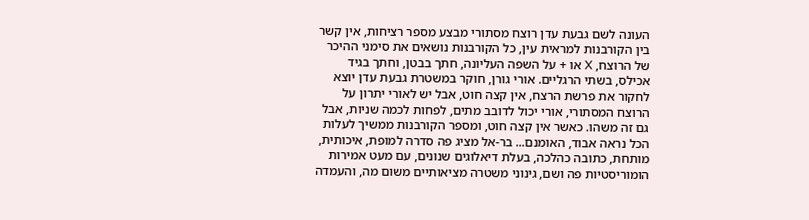העונה לשם גבעת עדן רוצח מסתורי מבצע מספר רציחות, אין קשר בין הקורבנות למראית עין, כל הקורבנות נושאים את סימני ההיכר של הרוצח, X או + על השפה העליונה, חתך בבטן, וחתך בגיד אכילס, בשתי הרגליים. אורי גורן, חוקר במשטרת גבעת עדן יוצא לחקור את פרשת הרצח, אין קצה חוט, אבל יש לאורי יתרון על הרוצח המסתורי, אורי יכול לדובב מתים, לפחות לכמה שניות, אבל גם זה משהו. כאשר אין קצה חוט, ומספר הקורבנות ממשיך לעלות הכל נראה אבוד, האומנם... בר-אל מציג פה סדרה למופת, איכותית, מותחת, כתובה כהלכה, בעלת דיאלוגים שנונים, עם מעט אמירות הומוריסטיות פה ושם, גינוני משטרה מציאותיים משום מה, והעמדה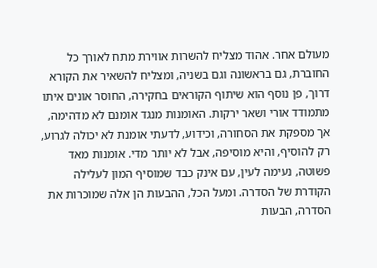מעולם אחר. אהוד מצליח להשרות אווירת מתח לאורך כל החוברת, גם בראשונה וגם בשניה, ומצליח להשאיר את הקורא דרוך, פן נוסף הוא שיתוף הקוראים בחקירה, החוסר אונים איתו מתמודד אורי ושאר ירקות. האומנות מנגד אומנם לא מדהימה, אך מספקת את הסחורה, וכידוע, לדעתי אומנת לא יכולה לגרוע, רק להוסיף, והיא מוסיפה, אבל לא יותר מדי. אומנות מאד פשוטה, נעימה לעין, עם אינק כבד שמוסיף המון לעלילה הקודרת של הסדרה. ומעל הכל, ההבעות הן אלה שמוכרות את הסדרה, הבעות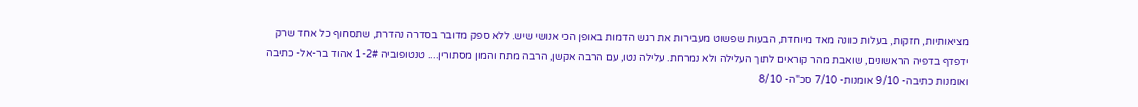מציאותיות, חזקות, בעלות כוונה מאד מיוחדת, הבעות שפשוט מעבירות את רגש הדמות באופן הכי אנושי שיש. ללא ספק מדובר בסדרה נהדרת, שתסחוף כל אחד שרק ידפדף בדפיה הראשונים, שואבת מהר קוראים לתוך העלילה ולא נמרחת. עלילה נטו, עם הרבה אקשן, הרבה מתח והמון מסתורין.... טנטופוביה 1-2# אהוד בר-אל- כתיבה ואומנות כתיבה- 9/10 אומנות- 7/10 סכ"ה- 8/10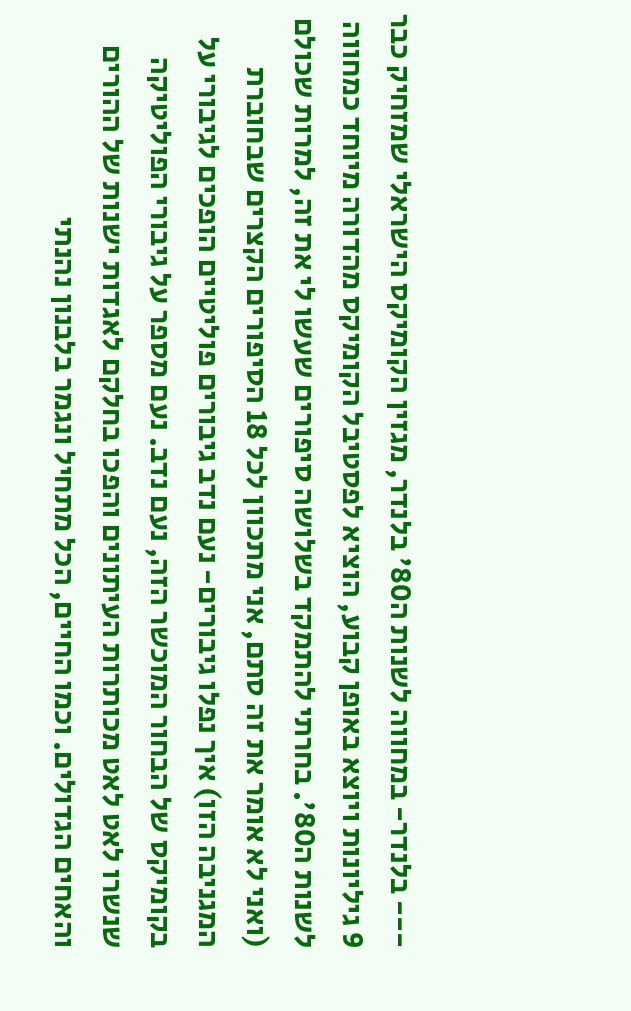--- בלנדר- במחווה לשנות ה80' בלנדר, מגזין הקומיקס הישראלי שמזחיק כבר 9 גיליונות ויוצא באופן קבוע, הוציא לפסטיבל הקומיקס מהדורה מיוחד כמחווה לשנות ה80'. בחרתי להתמקד בשלושה סיפורים שעשו לי את זה, למרות שכולם (ואני לא אומר את זה סתם, אני מתכוון לכל 18 הסיפורים הקצרים שבחוברת המגניבה הזו) איך נפלו גיבורים- נעם נדב גיבורים פוליטיים הופכים לגיבורי על בקומיקס של הבחור המוכשר הזה, נעם נדב. נעם מספר על גיבורי הפוליטיקה שנשרו לאט לאט מכותרות העיתונים והפכו בחלקם לאגדות ישנות של ההורים והאחים הגדולים. וכמו החיים, הכל מתחיל ונגמר בלבנון נהנתי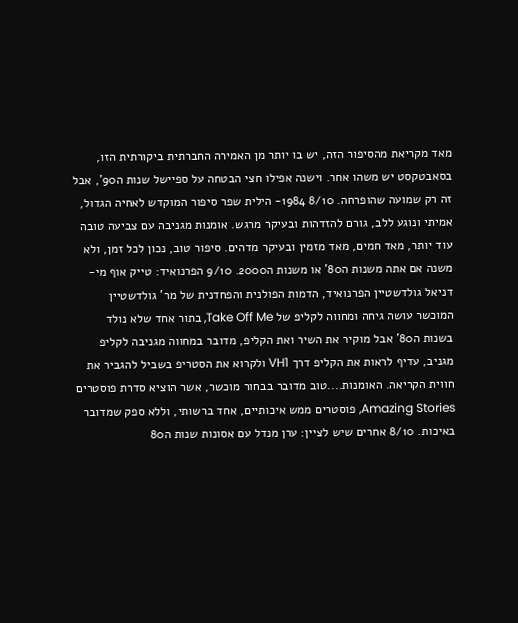מאד מקריאת מהסיפור הזה, יש בו יותר מן האמירה החברתית ביקורתית הזו, בסאבטקסט יש משהו אחר. וישנה אפילו חצי הבטחה על ספיישל שנות ה90', אבל זה רק שמועה שהופרחה. 8/10 1984- הילית שפר סיפור המוקדש לאחיה הגדול, אמיתי ונוגע ללב, גורם להזדהות ובעיקר מרגש. אומנות מגניבה עם צביעה טובה עוד יותר, מאד חמים, מאד מזמין ובעיקר מדהים. סיפור טוב, נכון לכל זמן, ולא משנה אם אתה משנות ה80' או משנות ה2000. 9/10 הפרנואיד: טייק אוף מי- דניאל גולדשטיין הפרנואיד, הדמות הפולנית והפחדנית של מר' גולדשטיין המוכשר עושה גיחה ומחווה לקליפ של Take Off Me, בתור אחד שלא נולד בשנות ה80' אבל מוקיר את השיר ואת הקליפ, מדובר במחווה מגניבה לקליפ מגניב, עדיף לראות את הקליפ דרך VH1 ולקרוא את הסטריפ בשביל להגביר את חווית הקריאה. האומנות....טוב מדובר בבחור מוכשר, אשר הוציא סדרת פוסטרים Amazing Stories, פוסטרים ממש איכותיים, אחד ברשותי, וללא ספק שמדובר באיכות. 8/10 אחרים שיש לציין: ערן מנדל עם אסונות שנות ה80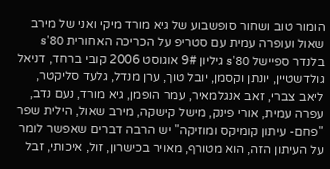הומור טוב ושחור סופשבוע של גיא מורד מיקי ואני של מירב שאול ועופרה עמית עם סטריפ על הכריכה האחורית 80's בלנדר ספיישל 80's גיליון 9# אוגוסט 2006 קובי ברחד, דניאל גולדשטיין, יונתן וקסמן, יובל טוך, ערן מנדל, גלעד סליקטר, ליאב צברי, זאב אנגלמאיר, עמר הופמן, גיא מורד, נעם נדב, עפרה עמית, אורי פינק, מישל קישקה, מירב שאול, הילית שפר
"פחם- עיתון קומיקס ומוזיקה" יש הרבה דברים שאפשר לומר על העיתון הזה, הוא מטורף, מאויר בכישרון, זול, איכותי, זבל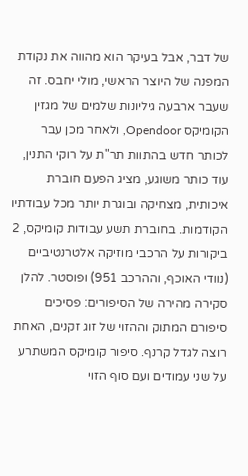של דבר, אבל בעיקר הוא מהווה את נקודת המפנה של היוצר הראשי, מולי יחבס. זה שעבר ארבעה גיליונות שלמים של מגזין הקומיקס Opendoor, ולאחר מכן עבר לכותר חדש בהתוות תר"ת על רוקי התנין, עוד כותר משוגע, מציג הפעם חוברת איכותית, מצחיקה ובוגרת יותר מכל עבודתיו הקודמות. בחוברת תשע עבודות קומיקס, 2 ביקורות על הרכבי מוזיקה אלטרנטיביים (נוודי האוכף, וההרכב 951) ופוסטר. להלן סקירה מהירה של הסיפורים: פסיכים סיפורם המתוק וההזוי של זוג זקנים, האחת רוצה לגדל קרנף. סיפור קומיקס המשתרע על שני עמודים ועם סוף הזוי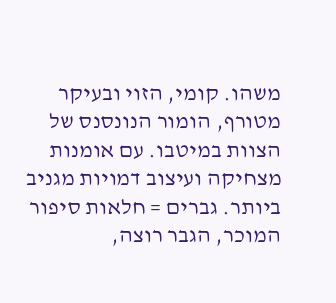משהו. קומי, הזוי ובעיקר מטורף, הומור הנונסנס של הצוות במיטבו. עם אומנות מצחיקה ועיצוב דמויות מגניב ביותר. גברים = חלאות סיפור המוכר, הגבר רוצה,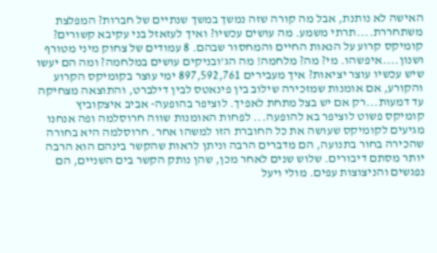האישה לא נותנת, אבל מה קורה שזה נמשך במשך שנתיים של חברות? המפלצת משתחררת....תרתי משמע. מה עושים עכשיו? ואיך לעזאזל בני עקיבא קשורים? קומיקס קרוע על הנאות החיים והמחסור שבהם. 8 עמודים של צחוק מיני מטורף ושנון....איפשהו. מי? מה? מלחמה! מה הג'ובניקים עושים במלחמה? ומה הם יעשו שיש עכשיו עוצר יציאות? איך מעבירים 897,592,761 ימי עוצר בקומיקס הקרוע והקורע, אם אומנות שמזכירה שילוב בין פינאטס לבין דילברט, והתוצאה מצחיקה עד דמעות...רק אם יש בצל מתחת לאפיך. לוציפר בהופעה- אביב איצקוביץ קומיקס פשוט לוציפר בא להופעה... לפחות האומנות שווה חרוסלמה ופה אנחנו מגיעים לקומיקס שעושה את כל החוברת הזו למשהו אחר. חרוסלמה היא בחורה שהכירה בחור בתנועה, הם מדברים הרבה וניתן לראות שהקשר בינהם הוא הרבה יותר מסתם דיבורים. שלוש שנים לאחר מכן, שהן נותק הקשר בים השניים, הם נפגשים והניצוצות עפים. מולי ויעל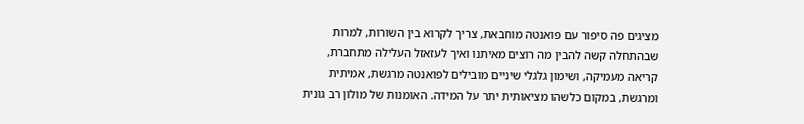מציגים פה סיפור עם פואנטה מוחבאת, צריך לקרוא בין השורות, למרות שבהתחלה קשה להבין מה רוצים מאיתנו ואיך לעזאזל העלילה מתחברת, קריאה מעמיקה, ושימון גלגלי שיניים מובילים לפואנטה מרגשת, אמיתית ומרגשת, במקום כלשהו מציאותית יתר על המידה. האומנות של מולון רב גונית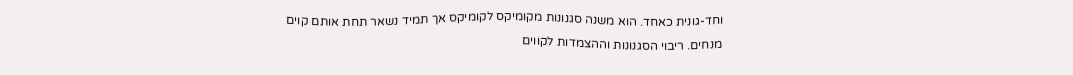וחד-גונית כאחד. הוא משנה סגנונות מקומיקס לקומיקס אך תמיד נשאר תחת אותם קוים מנחים. ריבוי הסגנונות וההצמדות לקווים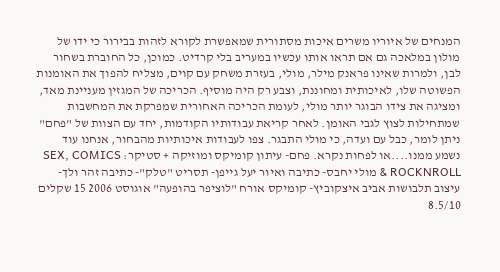המנחים של איוריו משרים איכות מסתורית שמאפשרת לקורא לזהות בבירור כי ידו של מולון במלאכה גם אם תראו אותו עכשיו במעריב בלי קרדיט. כמוכן, כל החוברת בשחור לבן, ולמרות שאינו פראנק מילר, מולי, בעזרת משחק עם קוים, מצליח להפוך את האומנות הפשוטה שלו, לאיכותית ומחוננת, וצבע רק היה מוסיף. הכריכה של המגזין מעניינת מאד, ומציגה את צידו הבוגר יותר מולי, לעומת הכריכה האחורית שמפרקת את המחשבות שמתחילות לצוץ לגבי האומן. לאחר קריאת עבודותיו הקודמות, יחד עם הצוות של "פחם" ניתן לומר, כבל עם ועדה, כי מולי התבגר. צפו לעבודות איכותיות מהבחור, אנחנו עוד נשמע ממנו....או לפחות נקרא. פחם- עיתון קומיקס ומוזיקה + סטיקר: SEX, COMICS & ROCKNROLL מולי יחבס- כתיבה ואיור יעל גייפן- תסריט "טלק"- כתיבה זהר ולך- עיצוב תלבושות אביב איצקוביץ- קומיקס אורח "לוציפר בהופעה" אוגוסט 2006 15 שקלים 8.5/10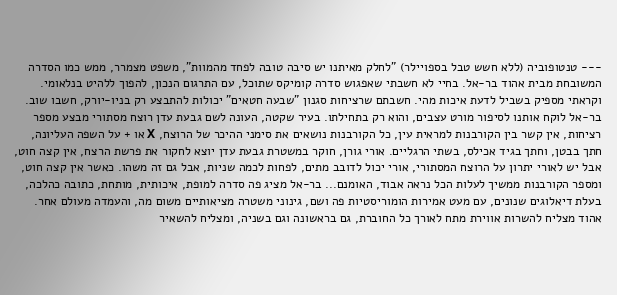--- טנטופוביה (ללא חשש טבל בספויילר) "לחלק מאיתנו יש סיבה טובה לפחד מהמוות", משפט מצמרר, ממש כמו הסדרה המשובחת מבית אהוד בר-אל. בחיי לא חשבתי שאפגוש סדרה קומיקס שתוכל, עם התרגום הנכון, להפוך ללהיט בנלאומי. וקראתי מספיק בשביל לדעת איכות מהי. חשבתם שרציחות סגנון "שבעה חטאים" יכולות להתבצע רק בניו-יורק, חשבו שוב. בר-אל לוקח אותנו לסיפור מורט עצבים, והוא רק בתחילתו. בעיר שקטה, העונה לשם גבעת עדן רוצח מסתורי מבצע מספר רציחות, אין קשר בין הקורבנות למראית עין, כל הקורבנות נושאים את סימני ההיכר של הרוצח, X או + על השפה העליונה, חתך בבטן, וחתך בגיד אכילס, בשתי הרגליים. אורי גורן, חוקר במשטרת גבעת עדן יוצא לחקור את פרשת הרצח, אין קצה חוט, אבל יש לאורי יתרון על הרוצח המסתורי, אורי יכול לדובב מתים, לפחות לכמה שניות, אבל גם זה משהו. כאשר אין קצה חוט, ומספר הקורבנות ממשיך לעלות הכל נראה אבוד, האומנם... בר-אל מציג פה סדרה למופת, איכותית, מותחת, כתובה כהלכה, בעלת דיאלוגים שנונים, עם מעט אמירות הומוריסטיות פה ושם, גינוני משטרה מציאותיים משום מה, והעמדה מעולם אחר. אהוד מצליח להשרות אווירת מתח לאורך כל החוברת, גם בראשונה וגם בשניה, ומצליח להשאיר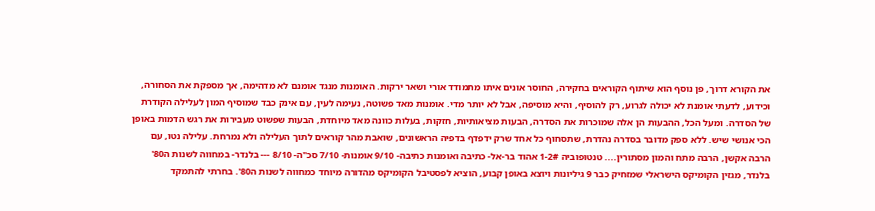את הקורא דרוך, פן נוסף הוא שיתוף הקוראים בחקירה, החוסר אונים איתו מתמודד אורי ושאר ירקות. האומנות מנגד אומנם לא מדהימה, אך מספקת את הסחורה, וכידוע, לדעתי אומנת לא יכולה לגרוע, רק להוסיף, והיא מוסיפה, אבל לא יותר מדי. אומנות מאד פשוטה, נעימה לעין, עם אינק כבד שמוסיף המון לעלילה הקודרת של הסדרה. ומעל הכל, ההבעות הן אלה שמוכרות את הסדרה, הבעות מציאותיות, חזקות, בעלות כוונה מאד מיוחדת, הבעות שפשוט מעבירות את רגש הדמות באופן הכי אנושי שיש. ללא ספק מדובר בסדרה נהדרת, שתסחוף כל אחד שרק ידפדף בדפיה הראשונים, שואבת מהר קוראים לתוך העלילה ולא נמרחת. עלילה נטו, עם הרבה אקשן, הרבה מתח והמון מסתורין.... טנטופוביה 1-2# אהוד בר-אל- כתיבה ואומנות כתיבה- 9/10 אומנות- 7/10 סכ"ה- 8/10 --- בלנדר- במחווה לשנות ה80' בלנדר, מגזין הקומיקס הישראלי שמזחיק כבר 9 גיליונות ויוצא באופן קבוע, הוציא לפסטיבל הקומיקס מהדורה מיוחד כמחווה לשנות ה80'. בחרתי להתמקד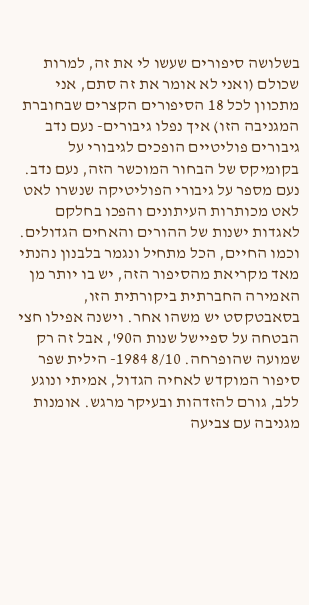בשלושה סיפורים שעשו לי את זה, למרות שכולם (ואני לא אומר את זה סתם, אני מתכוון לכל 18 הסיפורים הקצרים שבחוברת המגניבה הזו) איך נפלו גיבורים- נעם נדב גיבורים פוליטיים הופכים לגיבורי על בקומיקס של הבחור המוכשר הזה, נעם נדב. נעם מספר על גיבורי הפוליטיקה שנשרו לאט לאט מכותרות העיתונים והפכו בחלקם לאגדות ישנות של ההורים והאחים הגדולים. וכמו החיים, הכל מתחיל ונגמר בלבנון נהנתי מאד מקריאת מהסיפור הזה, יש בו יותר מן האמירה החברתית ביקורתית הזו, בסאבטקסט יש משהו אחר. וישנה אפילו חצי הבטחה על ספיישל שנות ה90', אבל זה רק שמועה שהופרחה. 8/10 1984- הילית שפר סיפור המוקדש לאחיה הגדול, אמיתי ונוגע ללב, גורם להזדהות ובעיקר מרגש. אומנות מגניבה עם צביעה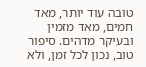טובה עוד יותר, מאד חמים, מאד מזמין ובעיקר מדהים. סיפור טוב, נכון לכל זמן, ולא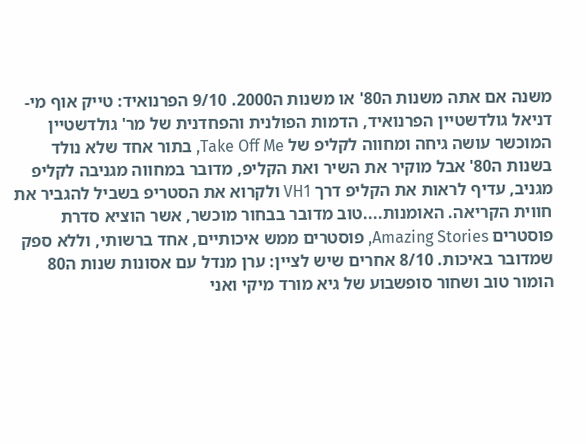משנה אם אתה משנות ה80' או משנות ה2000. 9/10 הפרנואיד: טייק אוף מי- דניאל גולדשטיין הפרנואיד, הדמות הפולנית והפחדנית של מר' גולדשטיין המוכשר עושה גיחה ומחווה לקליפ של Take Off Me, בתור אחד שלא נולד בשנות ה80' אבל מוקיר את השיר ואת הקליפ, מדובר במחווה מגניבה לקליפ מגניב, עדיף לראות את הקליפ דרך VH1 ולקרוא את הסטריפ בשביל להגביר את חווית הקריאה. האומנות....טוב מדובר בבחור מוכשר, אשר הוציא סדרת פוסטרים Amazing Stories, פוסטרים ממש איכותיים, אחד ברשותי, וללא ספק שמדובר באיכות. 8/10 אחרים שיש לציין: ערן מנדל עם אסונות שנות ה80 הומור טוב ושחור סופשבוע של גיא מורד מיקי ואני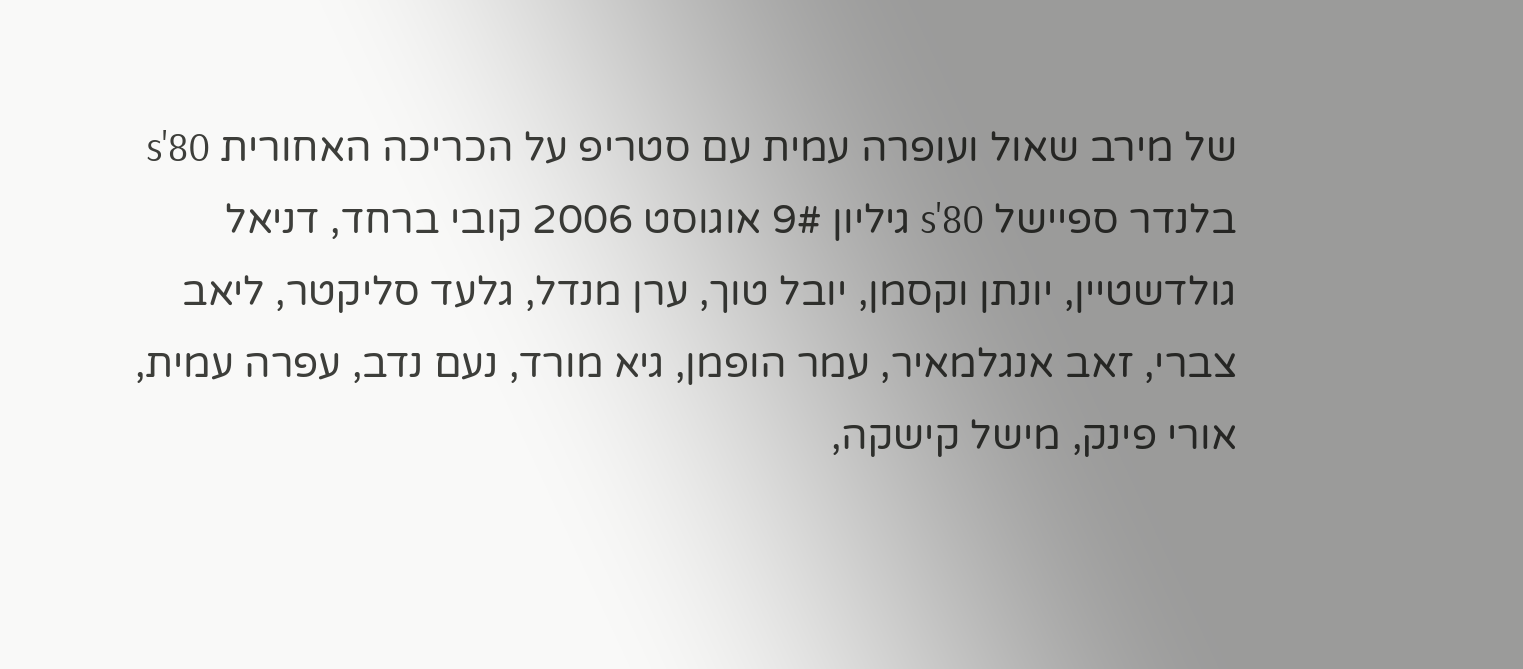של מירב שאול ועופרה עמית עם סטריפ על הכריכה האחורית 80's בלנדר ספיישל 80's גיליון 9# אוגוסט 2006 קובי ברחד, דניאל גולדשטיין, יונתן וקסמן, יובל טוך, ערן מנדל, גלעד סליקטר, ליאב צברי, זאב אנגלמאיר, עמר הופמן, גיא מורד, נעם נדב, עפרה עמית, אורי פינק, מישל קישקה,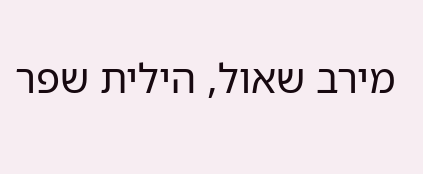מירב שאול, הילית שפר